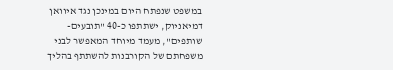במשפט שנפתח היום במינכן נגד איוואן דמיאניוק, ישתתפו כ-40 "תובעים-שותפים", מעמד מיוחד המאפשר לבני משפחתם של הקורבנות להשתתף בהליך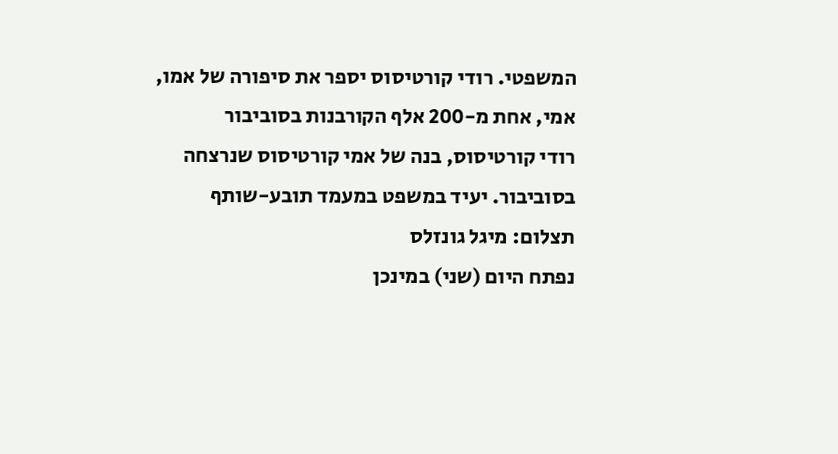המשפטי. רודי קורטיסוס יספר את סיפורה של אמו, אמי, אחת מ-200 אלף הקורבנות בסוביבור
רודי קורטיסוס, בנה של אמי קורטיסוס שנרצחה בסוביבור. יעיד במשפט במעמד תובע-שותף
תצלום: מיגל גונזלס
נפתח היום (שני) במינכן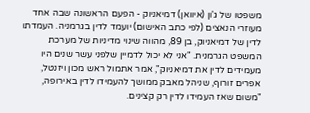משפטו של ג'ון (איוואן) דמיאניוק - הפעם הראשונה שבה אחד מעוזרי הנאצים (לפי כתב האישום) יועמד לדין בגרמניה. העמדתו לדין של דמיאניוק, בן 89, מהווה שינוי מדיניות של מערכת המשפט הגרמנית. "אני לא יכול לדמיין שלפני עשר שנים היו מעמידים לדין את דמיאניוק", אמר אתמול ראש מכון ויזנטל, אפרים זורוף, שניהל מאבק ממושך להעמידו לדין באירופה, "משום שאז העמידו לדין רק קצינים.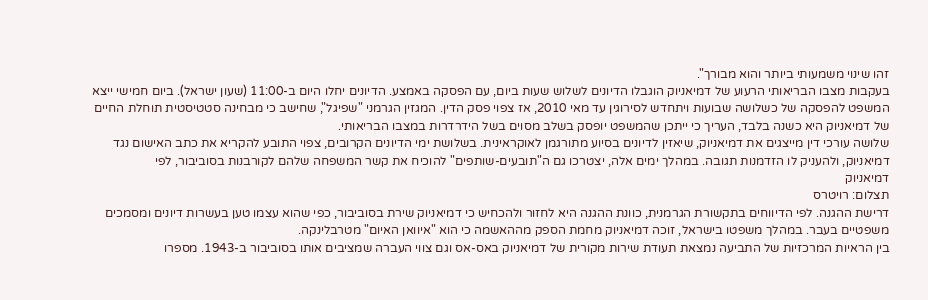זהו שינוי משמעותי ביותר והוא מבורך".
בעקבות מצבו הבריאותי הרעוע של דמיאניוק הוגבלו הדיונים לשלוש שעות ביום, עם הפסקה באמצע. הדיונים יחלו היום ב-11:00 (שעון ישראל). ביום חמישי ייצא המשפט להפסקה של כשלושה שבועות ויתחדש לסירוגין עד מאי 2010, אז צפוי פסק הדין. המגזין הגרמני "שפיגל", שחישב כי מבחינה סטטיסטית תוחלת החיים של דמיאניוק היא כשנה בלבד, העריך כי ייתכן שהמשפט יופסק בשלב מסוים בשל הידרדרות במצבו הבריאותי.
שלושה עורכי דין מייצגים את דמיאניוק, שיאזין לדיונים בסיוע מתורגמן לאוקראינית. בשלושת ימי הדיונים הקרובים, צפוי התובע להקריא את כתב האישום נגד דמיאניוק, ולהעניק לו הזדמנות תגובה. במהלך ימים אלה, יצטרכו גם ה"תובעים-שותפים" להוכיח את קשר המשפחה שלהם לקורבנות בסוביבור, לפי
דמיאניוק
תצלום: רויטרס
דרישת ההגנה. לפי הדיווחים בתקשורת הגרמנית, כוונת ההגנה היא לחזור ולהכחיש כי דמיאניוק שירת בסוביבור, כפי שהוא עצמו טען בעשרות דיונים ומסמכים משפטיים בעבר. במהלך משפטו בישראל, זוכה דמיאניוק מחמת הספק מההאשמה כי הוא "איוואן האיום" מטרבלינקה.
בין הראיות המרכזיות של התביעה נמצאת תעודת שירות מקורית של דמיאניוק באס-אס וגם צווי העברה שמציבים אותו בסוביבור ב-1943. מספרו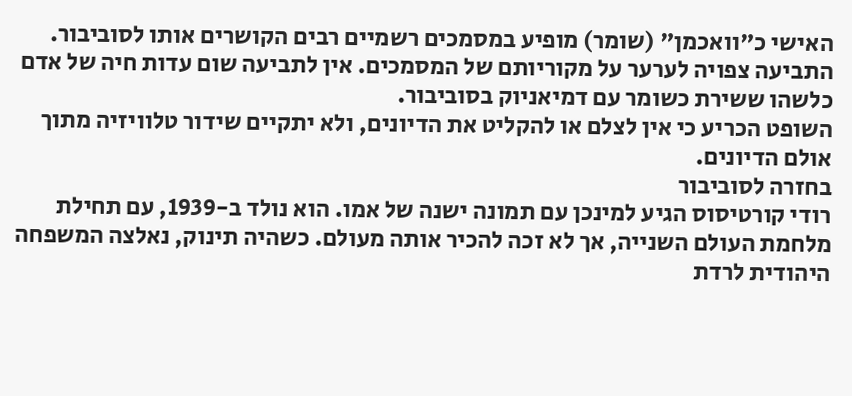האישי כ"וואכמן" (שומר) מופיע במסמכים רשמיים רבים הקושרים אותו לסוביבור. התביעה צפויה לערער על מקוריותם של המסמכים. אין לתביעה שום עדות חיה של אדם כלשהו ששירת כשומר עם דמיאניוק בסוביבור.
השופט הכריע כי אין לצלם או להקליט את הדיונים, ולא יתקיים שידור טלוויזיה מתוך אולם הדיונים.
בחזרה לסוביבור
רודי קורטיסוס הגיע למינכן עם תמונה ישנה של אמו. הוא נולד ב-1939, עם תחילת מלחמת העולם השנייה, אך לא זכה להכיר אותה מעולם. כשהיה תינוק, נאלצה המשפחה היהודית לרדת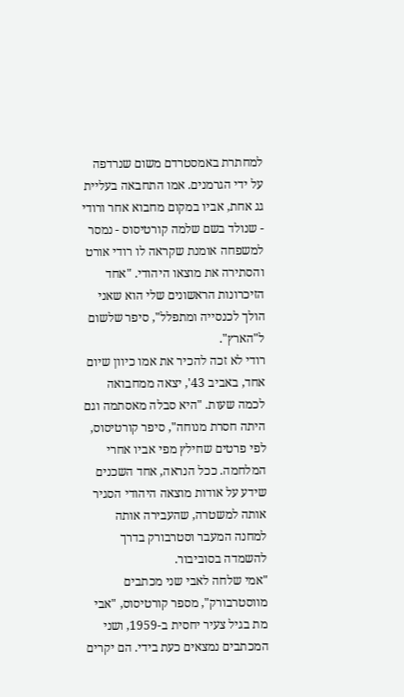למחתרת באמסטרדם משום שנרדפה על ידי הגרמנים. אמו התחבאה בעליית גג אחת, אביו במקום מחבוא אחר ורודי - שנולד בשם שלמה קורטיסוס - נמסר למשפחה אומנת שקראה לו רודי אורט והסתירה את מוצאו היהודי. "אחד הזיכרונות הראשונים שלי הוא שאני הולך לכנסייה ומתפלל", סיפר שלשום ל"הארץ".
רודי לא זכה להכיר את אמו כיוון שיום אחד, באביב 43', יצאה ממחבואה לכמה שעות. "היא סבלה מאסתמה וגם היתה חסרת מנוחה", סיפר קורטיסוס, לפי פרטים שחילץ מפי אביו אחרי המלחמה. ככל הנראה, אחד השכנים שידע על אודות מוצאה היהודי הסגיר אותה למשטרה, שהעבירה אותה למחנה המעבר וסטרבורק בדרך להשמדה בסוביבור.
"אמי שלחה לאבי שני מכתבים מווסטרבורק", מספר קורטיסוס, "אבי מת בגיל צעיר יחסית ב-1959, ושני המכתבים נמצאים כעת בידי. הם יקרים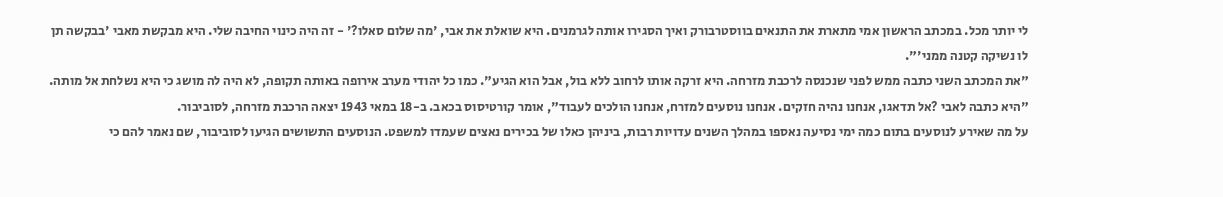לי יותר מכל. במכתב הראשון אמי מתארת את התנאים בווסטרבורק ואיך הסגירו אותה לגרמנים. היא שואלת את אבי, 'מה שלום סאלו?' - זה היה כינוי החיבה שלי. היא מבקשת מאבי 'בבקשה תן לו נשיקה קטנה ממני'".
"את המכתב השני כתבה ממש לפני שנכנסה לרכבת מזרחה. היא זרקה אותו לרחוב ללא בול, אבל הוא הגיע". כמו כל יהודי מערב אירופה באותה תקופה, לא היה לה מושג כי היא נשלחת אל מותה. "היא כתבה לאבי ?אל תדאגו, אנחנו נהיה חזקים. אנחנו נוסעים למזרח, אנחנו הולכים לעבוד", אומר קורטיסוס בכאב. ב-18 במאי 1943 יצאה הרכבת מזרחה, לסוביבור.
על מה שאירע לנוסעים בתום כמה ימי נסיעה נאספו במהלך השנים עדויות רבות, ביניהן כאלו של בכירים נאצים שעמדו למשפט. הנוסעים התשושים הגיעו לסוביבור, שם נאמר להם כי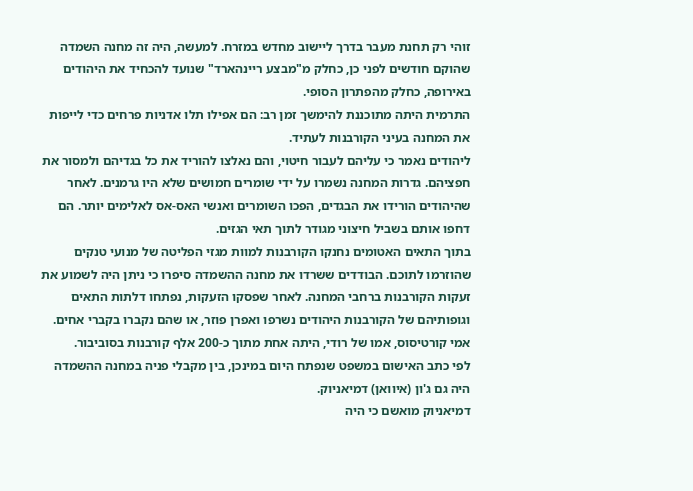זוהי רק תחנת מעבר בדרך ליישוב מחדש במזרח. למעשה, היה זה מחנה השמדה שהוקם חודשים לפני כן, כחלק מ"מבצע ריינהארד" שנועד להכחיד את היהודים באירופה, כחלק מהפתרון הסופי.
התרמית היתה מתוכננת להימשך זמן רב: הם אפילו תלו אדניות פרחים כדי לייפות את המחנה בעיני הקורבנות לעתיד.
ליהודים נאמר כי עליהם לעבור חיטוי, והם נאלצו להוריד את כל בגדיהם ולמסור את חפציהם. גדרות המחנה נשמרו על ידי שומרים חמושים שלא היו גרמנים. לאחר שהיהודים הורידו את הבגדים, הפכו השומרים ואנשי האס-אס לאלימים יותר. הם דחפו אותם בשביל חיצוני מגודר לתוך תאי הגזים.
בתוך התאים האטומים נחנקו הקורבנות למוות מגזי הפליטה של מנועי טנקים שהוזרמו לתוכם. הבודדים ששרדו את מחנה ההשמדה סיפרו כי ניתן היה לשמוע את זעקות הקורבנות ברחבי המחנה. לאחר שפסקו הזעקות, נפתחו דלתות התאים וגופותיהם של הקורבנות היהודים נשרפו ואפרן פוזר, או שהם נקברו בקברי אחים. אמי קורטיסוס, אמו של רודי, היתה אחת מתוך כ-200 אלף קורבנות בסוביבור.
לפי כתב האישום במשפט שנפתח היום במינכן, בין מקבלי פניה במחנה ההשמדה היה גם ג'ון (איוואן) דמיאניוק.
דמיאניוק מואשם כי היה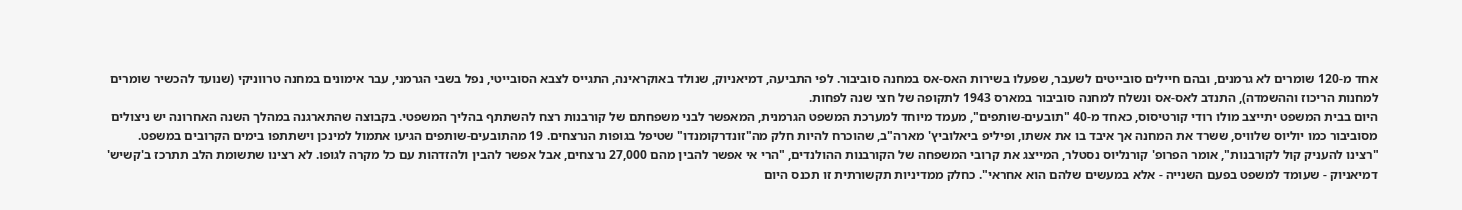אחד מ-120 שומרים לא גרמנים, ובהם חיילים סובייטים לשעבר, שפעלו בשירות האס-אס במחנה סוביבור. לפי התביעה, דמיאניוק, שנולד באוקראינה, התגייס לצבא הסובייטי, נפל בשבי הגרמני, עבר אימונים במחנה טרווניקי (שנועד להכשיר שומרים למחנות הריכוז וההשמדה), התנדב לאס-אס ונשלח למחנה סוביבור במארס 1943 לתקופה של חצי שנה לפחות.
היום בבית המשפט יתייצב מולו רודי קורטיסוס, כאחד מ-40 "תובעים-שותפים", מעמד מיוחד למערכת המשפט הגרמנית, המאפשר לבני משפחתם של קורבנות רצח להשתתף בהליך המשפטי. בקבוצה שהתארגנה במהלך השנה האחרונה יש ניצולים מסוביבור כמו יוליוס שלוויס, ששרד את המחנה אך איבד בו את אשתו, ופיליפ ביאלוביץ' מארה"ב, שהוכרח להיות חלק מה"זונדרקומנדו" שטיפל בגופות הנרצחים. 19 מהתובעים-שותפים הגיעו אתמול למינכן וישתתפו בימים הקרובים במשפט.
"רצינו להעניק קול לקורבנות", אומר הפרופ' קורנליוס נסטלר, המייצג את קרובי המשפחה של הקורבנות ההולנדים, "הרי אי אפשר להבין מהם 27,000 נרצחים, אבל אפשר להבין ולהזדהות עם כל מקרה לגופו. לא רצינו שתשומת הלב תתרכז ב'קשיש' דמיאניוק - שעומד למשפט בפעם השנייה - אלא במעשים שלהם הוא אחראי". כחלק ממדיניות תקשורתית זו תכנס היום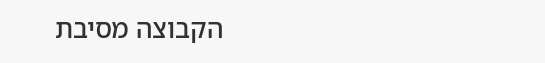הקבוצה מסיבת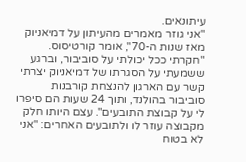עיתונאים.
"אני גוזר מאמרים מהעיתון על דמיאניוק מאז שנות ה-70", אומר קורטיסוס. "חקרתי ככל יכולתי על סוביבור, וברגע ששמעתי על הסגרתו של דמיאניוק יצרתי קשר עם הארגון להנצחת קורבנות סוביבור בהולנד, ותוך 24 שעות הם סיפרו לי על קבוצת התובעים". עצם היותו חלק מקבוצה עוזר לו ולתובעים האחרים: "אני לא בטוח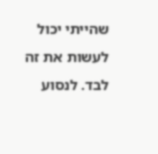שהייתי יכול לעשות את זה לבד. לנסוע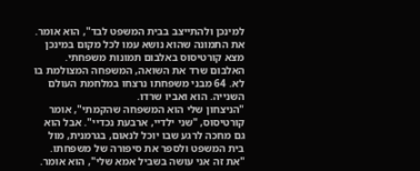למינכן ולהתייצב בבית המשפט לבד", הוא אומר.
את התמונה שהוא נושא עמו לכל מקום במינכן מצא קורטיסוס באלבום תמונות משפחתי. האלבום שרד את השואה, המשפחה המצולמת בו לא. 64 מבני משפחתו נרצחו במלחמת העולם השנייה. הוא ואביו שרדו.
"הניצחון שלי הוא המשפחה שהקמתי", אומר קורטיסוס, "שני ילדיי, ארבעת נכדיי". אבל הוא גם מחכה לרגע שבו יוכל לנאום, בגרמנית, מול בית המשפט ולספר את סיפורה של משפחתו. "את זה אני עושה בשביל אמא שלי", הוא אומר.